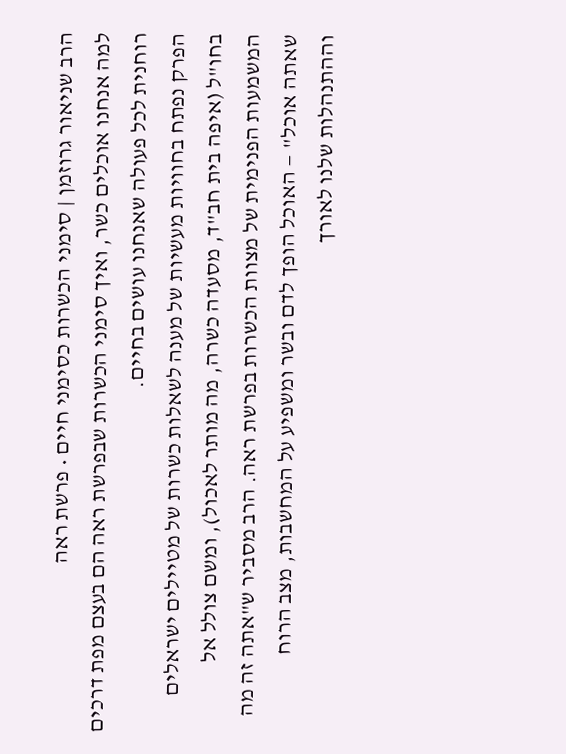הרב שניאור גרוזמן | סימני הכשרות כסימני חיים • פרשת ראה
למה אנחנו אוכלים כשר, ואיך סימני הכשרות שבפרשת ראה הם בעצם מפת דרכים רוחנית לכל פעולה שאנחנו עושים בחיים.
הפרק נפתח בחוויות מעשיות של מענה לשאלות כשרות של מטיילים ישראלים בחו"ל (איפה בית חב"ד, מסעדה כשרה, מה מותר לאכול), ומשם צולל אל המשמעות הפנימית של מצוות הכשרות בפרשת ראה. הרב מסביר ש"אתה זה מה שאתה אוכל" — האוכל הופך לדם ובשר ומשפיע על המחשבות, מצב הרוח וההתנהלות שלנו לאורך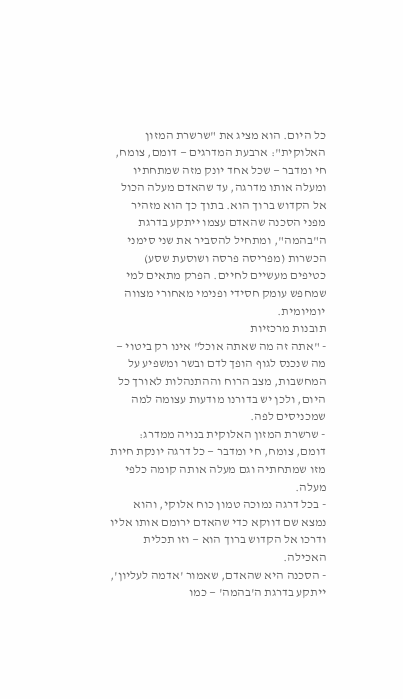כל היום. הוא מציג את "שרשרת המזון האלוקית": ארבעת המדרגים — דומם, צומח, חי ומדבר — שכל אחד יונק מזה שמתחתיו ומעלה אותו מדרגה, עד שהאדם מעלה הכול אל הקדוש ברוך הוא. בתוך כך הוא מזהיר מפני הסכנה שהאדם עצמו ייתקע בדרגת ה"בהמה", ומתחיל להסביר את שני סימני הכשרות (מפריסה פרסה ושוסעת שסע) כטיפים מעשיים לחיים. הפרק מתאים למי שמחפש עומק חסידי ופנימי מאחורי מצווה יומיומית.
תובנות מרכזיות
- "אתה זה מה שאתה אוכל" אינו רק ביטוי — מה שנכנס לגוף הופך לדם ובשר ומשפיע על המחשבות, מצב הרוח וההתנהלות לאורך כל היום, ולכן יש בדורנו מודעות עצומה למה שמכניסים לפה.
- שרשרת המזון האלוקית בנויה ממדרג: דומם, צומח, חי ומדבר — כל דרגה יונקת חיות מזו שמתחתיה וגם מעלה אותה קומה כלפי מעלה.
- בכל דרגה נמוכה טמון כוח אלוקי, והוא נמצא שם דווקא כדי שהאדם ירומם אותו אליו ודרכו אל הקדוש ברוך הוא — וזו תכלית האכילה.
- הסכנה היא שהאדם, שאמור 'אדמה לעליון', ייתקע בדרגת ה'בהמה' — כמו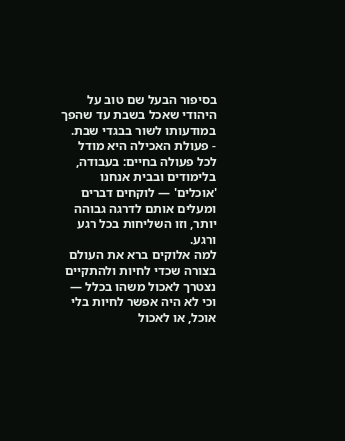בסיפור הבעל שם טוב על היהודי שאכל בשבת עד שהפך במודעותו לשור בבגדי שבת.
- פעולת האכילה היא מודל לכל פעולה בחיים: בעבודה, בלימודים ובבית אנחנו 'אוכלים' — לוקחים דברים ומעלים אותם לדרגה גבוהה יותר, וזו השליחות בכל רגע ורגע.
למה אלוקים ברא את העולם בצורה שכדי לחיות ולהתקיים נצטרך לאכול משהו בכלל — וכי לא היה אפשר לחיות בלי אוכל, או לאכול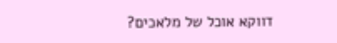דווקא אוכל של מלאכים?